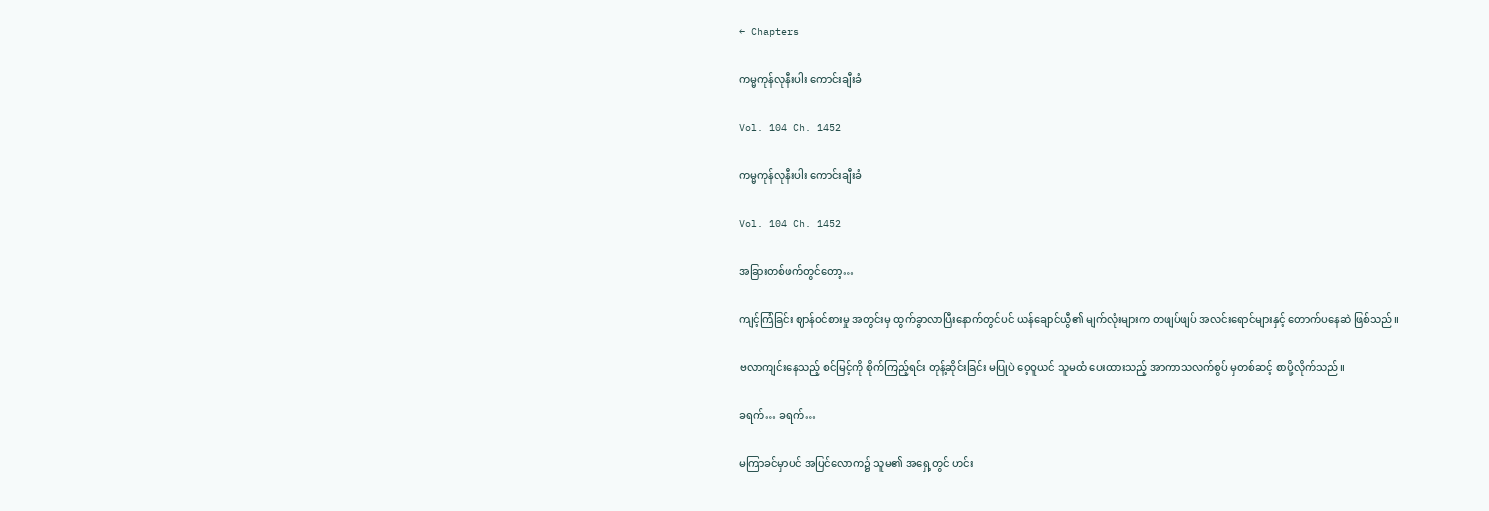← Chapters

ကမ္မကုန်လုနီးပါး ကောင်းချီးခံ

Vol. 104 Ch. 1452

ကမ္မကုန်လုနီးပါး ကောင်းချီးခံ

Vol. 104 Ch. 1452

အခြားတစ်ဖက်တွင်တော့…

ကျင့်ကြံခြင်း ဈာန်ဝင်စားမှု အတွင်းမှ ထွက်ခွာလာပြီးနောက်တွင်ပင် ယန်ချောင်ယွီ၏ မျက်လုံးများက တဖျပ်ဖျပ် အလင်းရောင်များနှင့် တောက်ပနေဆဲ ဖြစ်သည်။

ဗလာကျင်းနေသည့် စင်မြင့်ကို စိုက်ကြည့်ရင်း တုန့်ဆိုင်းခြင်း မပြုပဲ ဝေ့ဝူယင် သူမထံ ပေးထားသည့် အာကာသလက်စွပ် မှတစ်ဆင့် စာပို့လိုက်သည်။

ခရက်… ခရက်…

မကြာခင်မှာပင် အပြင်လောက၌ သူမ၏ အရှေ့တွင် ဟင်း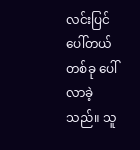လင်းပြင်ပေါ်တယ်တစ်ခု ပေါ်လာခဲ့သည်။ သူ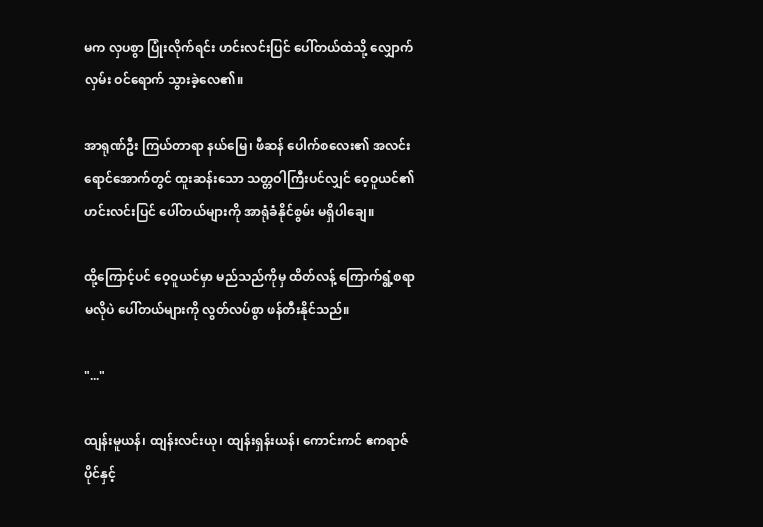မက လှပစွာ ပြုံးလိုက်ရင်း ဟင်းလင်းပြင် ပေါ်တယ်ထဲသို့ လျှောက်လှမ်း ဝင်ရောက် သွားခဲ့လေ၏။

အာရုဏ်ဦး ကြယ်တာရာ နယ်မြေ၊ ဖီဆန် ပေါက်စလေး၏ အလင်းရောင်အောက်တွင် ထူးဆန်းသော သတ္တဝါကြီးပင်လျှင် ဝေ့ဝူယင်၏ ဟင်းလင်းပြင် ပေါ်တယ်များကို အာရုံခံနိုင်စွမ်း မရှိပါချေ။

ထို့ကြောင့်ပင် ဝေ့ဝူယင်မှာ မည်သည်ကိုမှ ထိတ်လန့် ကြောက်ရွံ့စရာ မလိုပဲ ပေါ်တယ်များကို လွတ်လပ်စွာ ဖန်တီးနိုင်သည်။

"..."

ထျန်းမူယန်၊ ထျန်းလင်းယု၊ ထျန်းရှန်းယန်၊ ကောင်းကင် ဧကရာဇ်ပိုင်နှင့်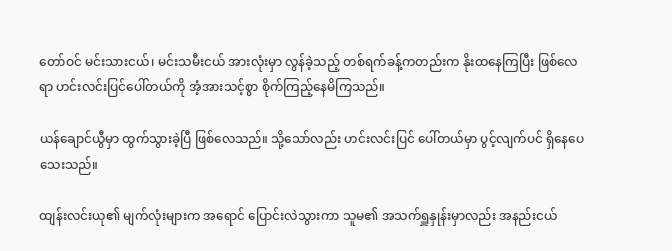တော်ဝင် မင်းသားငယ်၊ မင်းသမီးငယ် အားလုံးမှာ လွန်ခဲ့သည့် တစ်ရက်ခန့်ကတည်းက နိုးထနေကြပြီး ဖြစ်လေရာ ဟင်းလင်းပြင်ပေါ်တယ်ကို အံ့အားသင့်စွာ စိုက်ကြည့်နေမိကြသည်။

ယန်ချောင်ယွီမှာ ထွက်သွားခဲ့ပြီ ဖြစ်လေသည်။ သို့သော်လည်း ဟင်းလင်းပြင် ပေါ်တယ်မှာ ပွင့်လျက်ပင် ရှိနေပေသေးသည်။

ထျန်းလင်းယု၏ မျက်လုံးများက အရောင် ပြောင်းလဲသွားကာ သူမ၏ အသက်ရှူနှုန်းမှာလည်း အနည်းငယ်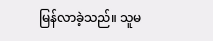မြန်လာခဲ့သည်။ သူမ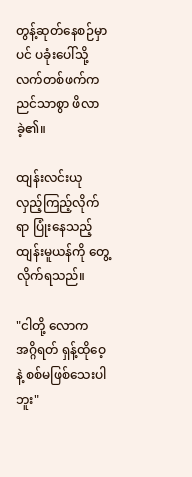တွန့်ဆုတ်နေစဉ်မှာပင် ပခုံးပေါ်သို့ လက်တစ်ဖက်က ညင်သာစွာ ဖိလာခဲ့၏။

ထျန်းလင်းယု လှည့်ကြည့်လိုက်ရာ ပြုံးနေသည့် ထျန်းမူယန်ကို တွေ့လိုက်ရသည်။

"ငါတို့ လောက အဂ္ဂိရတ် ရှန့်ထိုဝေ့နဲ့ စစ်မဖြစ်သေးပါဘူး"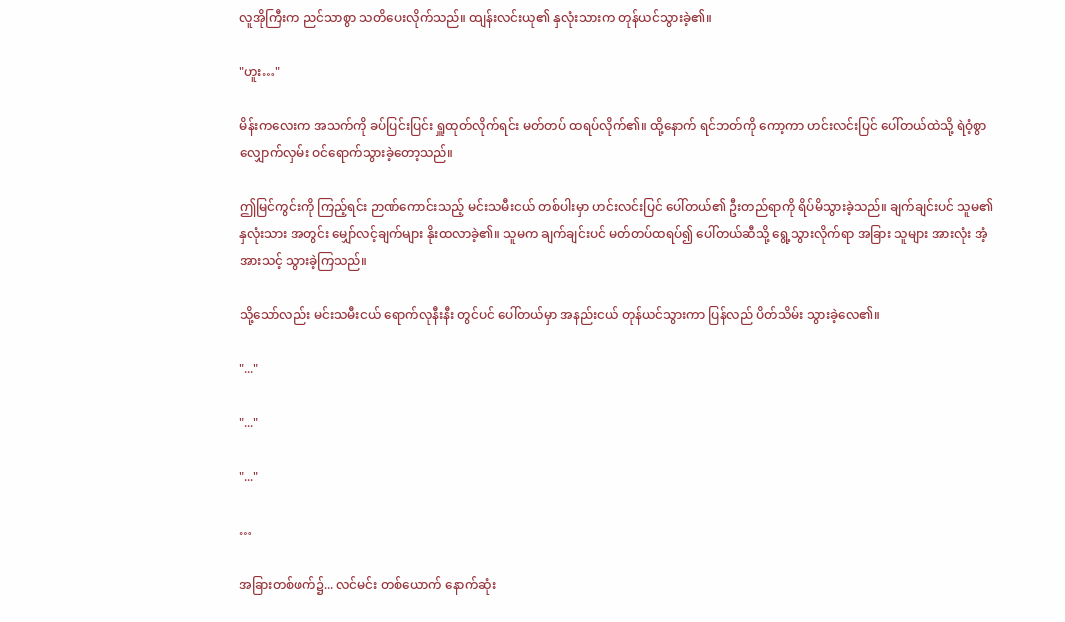လူအိုကြီးက ညင်သာစွာ သတိပေးလိုက်သည်။ ထျန်းလင်းယု၏ နှလုံးသားက တုန်ယင်သွားခဲ့၏။

"ဟူး…"

မိန်းကလေးက အသက်ကို ခပ်ပြင်းပြင်း ရှူထုတ်လိုက်ရင်း မတ်တပ် ထရပ်လိုက်၏။ ထို့နောက် ရင်ဘတ်ကို ကော့ကာ ဟင်းလင်းပြင် ပေါ်တယ်ထဲသို့ ရဲဝံ့စွာ လျှောက်လှမ်း ဝင်ရောက်သွားခဲ့တော့သည်။

ဤမြင်ကွင်းကို ကြည့်ရင်း ဉာဏ်ကောင်းသည့် မင်းသမီးငယ် တစ်ပါးမှာ ဟင်းလင်းပြင် ပေါ်တယ်၏ ဦးတည်ရာကို ရိပ်မိသွားခဲ့သည်။ ချက်ချင်းပင် သူမ၏နှလုံးသား အတွင်း မျှော်လင့်ချက်များ နိုးထလာခဲ့၏။ သူမက ချက်ချင်းပင် မတ်တပ်ထရပ်၍ ပေါ်တယ်ဆီသို့ ရွေ့သွားလိုက်ရာ အခြား သူများ အားလုံး အံ့အားသင့် သွားခဲ့ကြသည်။

သို့သော်လည်း မင်းသမီးငယ် ရောက်လုနီးနီး တွင်ပင် ပေါ်တယ်မှာ အနည်းငယ် တုန်ယင်သွားကာ ပြန်လည် ပိတ်သိမ်း သွားခဲ့လေ၏။

"..."

"..."

"..."

…

အခြားတစ်ဖက်၌... လင်မင်း တစ်ယောက် နောက်ဆုံး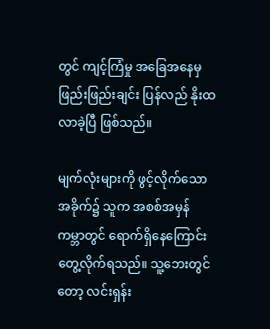တွင် ကျင့်ကြံမှု အခြေအနေမှ ဖြည်းဖြည်းချင်း ပြန်လည် နိုးထလာခဲ့ပြီ ဖြစ်သည်။

မျက်လုံးများကို ဖွင့်လိုက်သော အခိုက်၌ သူက အစစ်အမှန် ကမ္ဘာတွင် ရောက်ရှိနေကြောင်း တွေ့လိုက်ရသည်။ သူ့ဘေးတွင်တော့ လင်းရှန်း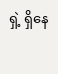ရှဲ့ ရှိနေ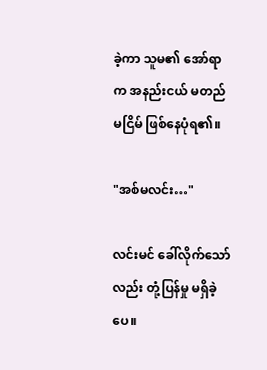ခဲ့ကာ သူမ၏ အော်ရာက အနည်းငယ် မတည်မငြိမ် ဖြစ်နေပုံရ၏။

"အစ်မလင်း…"

လင်းမင် ခေါ်လိုက်သော်လည်း တုံ့ပြန်မှု မရှိခဲ့ပေ။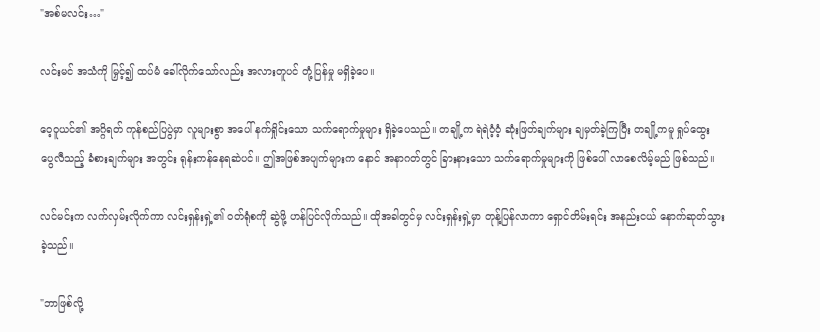"အစ်မလင်း…"

လင်းမင် အသံကို မြှင့်၍ ထပ်မံ ခေါ်လိုက်သော်လည်း အလားတူပင် တုံ့ပြန်မှု မရှိခဲ့ပေ။

ဝေ့ဝူယင်၏ အဂ္ဂိရတ် ကုန်စည်ပြပွဲမှာ လူများစွာ အပေါ် နက်ရှိုင်းသော သက်ရောက်မှုများ ရှိခဲ့ပေသည်။ တချို့က ရဲရဲဝံ့ဝံ့ ဆုံးဖြတ်ချက်များ ချမှတ်ခဲ့ကြပြီး တချို့ကမူ ရှုပ်ထွေး ပွေလီသည့် ခံစားချက်များ အတွင်း ရုန်းကန်နေရဆဲပင်။ ဤအဖြစ်အပျက်များက နောင် အနာဂတ်တွင် ခြားနားသော သက်ရောက်မှုများကို ဖြစ်ပေါ် လာစေလိမ့်မည် ဖြစ်သည်။

လင်မင်းက လက်လှမ်းလိုက်ကာ လင်းရှန်းရှဲ့၏ ဝတ်ရုံစကို ဆွဲဖို့ ဟန်ပြင်လိုက်သည်။ ထိုအခါတွင်မှ လင်းရှန်းရှဲ့မှာ တုန့်ပြန်လာကာ ရှောင်တိမ်းရင်း အနည်းငယ် နောက်ဆုတ်သွားခဲ့သည်။

"ဘာဖြစ်လို့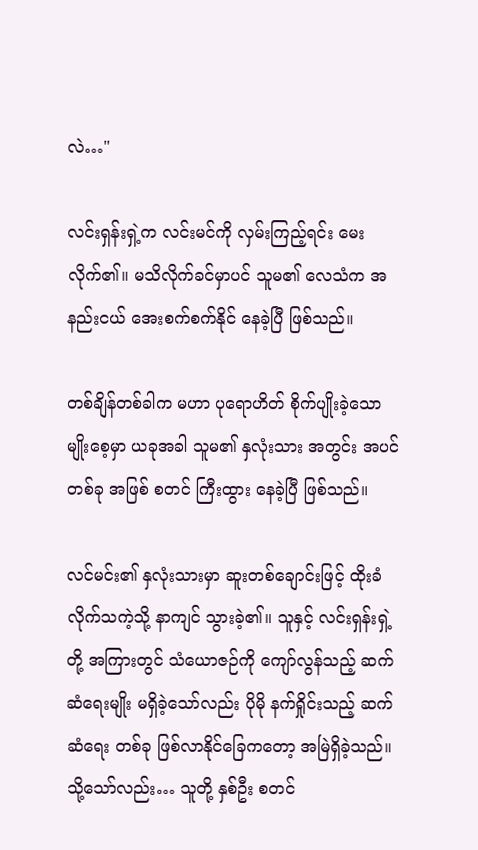လဲ…"

လင်းရှန်းရှဲ့က လင်းမင်ကို လှမ်းကြည့်ရင်း မေးလိုက်၏။ မသိလိုက်ခင်မှာပင် သူမ၏ လေသံက အနည်းငယ် အေးစက်စက်နိုင် နေခဲ့ပြီ ဖြစ်သည်။

တစ်ချိန်တစ်ခါက မဟာ ပုရောဟိတ် စိုက်ပျိုးခဲ့သော မျိုးစေ့မှာ ယခုအခါ သူမ၏ နှလုံးသား အတွင်း အပင်တစ်ခု အဖြစ် စတင် ကြီးထွား နေခဲ့ပြီ ဖြစ်သည်။

လင်မင်း၏ နှလုံးသားမှာ ဆူးတစ်ချောင်းဖြင့် ထိုးခံလိုက်သကဲ့သို့ နာကျင် သွားခဲ့၏။ သူနှင့် လင်းရှန်းရှဲ့တို့ အကြားတွင် သံယောဇဉ်ကို ကျော်လွန်သည့် ဆက်ဆံရေးမျိုး မရှိခဲ့သော်လည်း ပိုမို နက်ရှိုင်းသည့် ဆက်ဆံရေး တစ်ခု ဖြစ်လာနိုင်ခြေကတော့ အမြဲရှိခဲ့သည်။ သို့သော်လည်း… သူတို့ နှစ်ဦး စတင်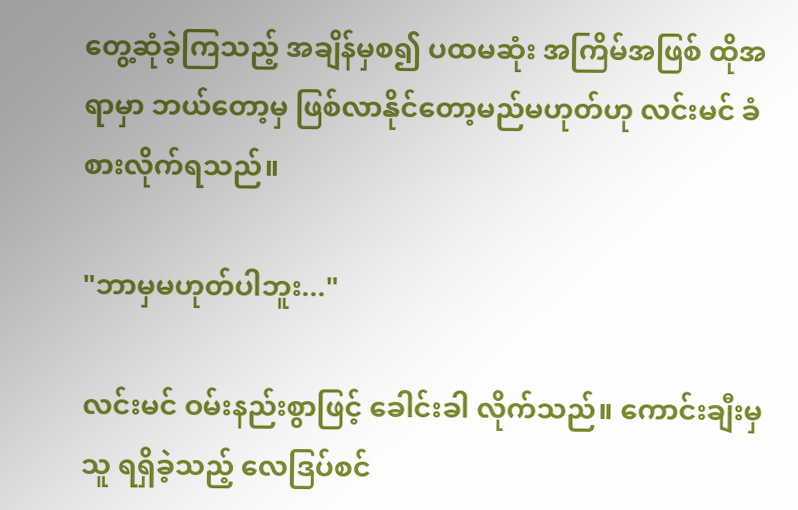တွေ့ဆုံခဲ့ကြသည့် အချိန်မှစ၍ ပထမဆုံး အကြိမ်အဖြစ် ထိုအရာမှာ ဘယ်တော့မှ ဖြစ်လာနိုင်တော့မည်မဟုတ်ဟု လင်းမင် ခံစားလိုက်ရသည်။

"ဘာမှမဟုတ်ပါဘူး..."

လင်းမင် ဝမ်းနည်းစွာဖြင့် ခေါင်းခါ လိုက်သည်။ ကောင်းချီးမှ သူ ရရှိခဲ့သည့် လေဒြပ်စင်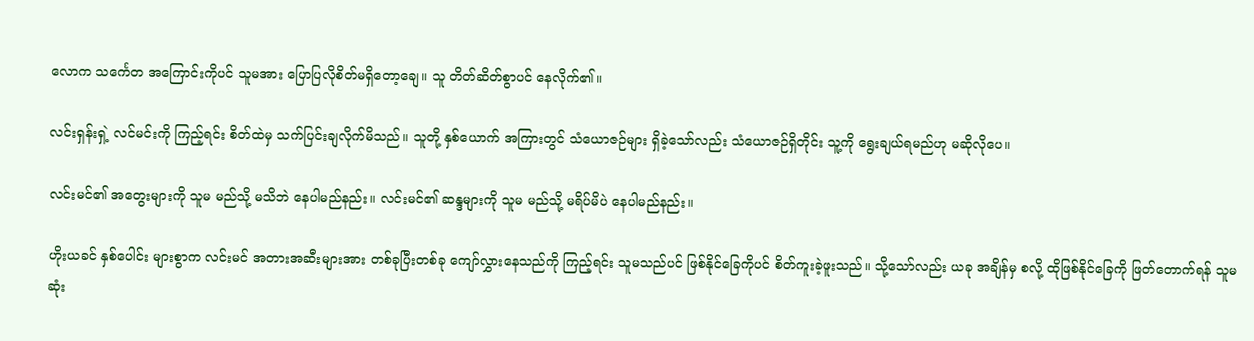လောက သင်္ကေတ အကြောင်းကိုပင် သူမအား ပြောပြလိုစိတ်မရှိတော့ချေ။ သူ တိတ်ဆိတ်စွာပင် နေလိုက်၏။

လင်းရှန်းရှဲ့ လင်မင်းကို ကြည့်ရင်း စိတ်ထဲမှ သက်ပြင်းချလိုက်မိသည်။ သူတို့ နှစ်ယောက် အကြားတွင် သံယောဇဉ်များ ရှိခဲ့သော်လည်း သံယောဇဉ်ရှိတိုင်း သူ့ကို ရွေးချယ်ရမည်ဟု မဆိုလိုပေ။

လင်းမင်၏ အတွေးများကို သူမ မည်သို့ မသိဘဲ နေပါမည်နည်း။ လင်းမင်၏ ဆန္ဒများကို သူမ မည်သို့ မရိပ်မိပဲ နေပါမည်နည်း။

ဟိုးယခင် နှစ်ပေါင်း များစွာက လင်းမင် အတားအဆီးများအား တစ်ခုပြီးတစ်ခု ကျော်လွှားနေသည်ကို ကြည့်ရင်း သူမသည်ပင် ဖြစ်နိုင်ခြေကိုပင် စိတ်ကူးခဲ့ဖူးသည်။ သို့သော်လည်း ယခု အချိန်မှ စလို့ ထိုဖြစ်နိုင်ခြေကို ဖြတ်တောက်ရန် သူမ ဆုံး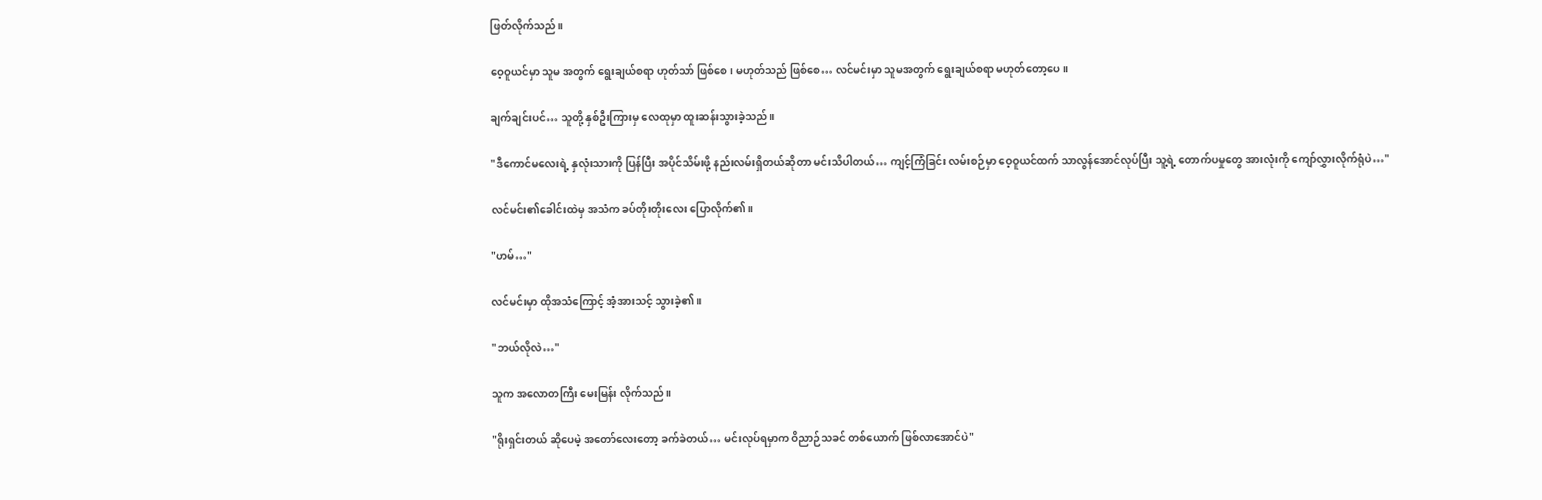ဖြတ်လိုက်သည်။

ဝေ့ဝူယင်မှာ သူမ အတွက် ရွေးချယ်စရာ ဟုတ်သာ် ဖြစ်စေ၊ မဟုတ်သည် ဖြစ်စေ… လင်မင်းမှာ သူမအတွက် ရွေးချယ်စရာ မဟုတ်တော့ပေ။

ချက်ချင်းပင်… သူတို့ နှစ်ဦးကြားမှ လေထုမှာ ထူးဆန်းသွားခဲ့သည်။

"ဒီကောင်မလေးရဲ့ နှလုံးသားကို ပြန်ပြီး အပိုင်သိမ်းဖို့ နည်းလမ်းရှိတယ်ဆိုတာ မင်းသိပါတယ်… ကျင့်ကြံခြင်း လမ်းစဉ်မှာ ဝေ့ဝူယင်ထက် သာလွန်အောင်လုပ်ပြီး သူ့ရဲ့ တောက်ပမှုတွေ အားလုံးကို ကျော်လွှားလိုက်ရုံပဲ…"

လင်မင်း၏ခေါင်းထဲမှ အသံက ခပ်တိုးတိုးလေး ပြောလိုက်၏။

"ဟမ်…"

လင်မင်းမှာ ထိုအသံကြောင့် အံ့အားသင့် သွားခဲ့၏။

"ဘယ်လိုလဲ…"

သူက အလောတကြီး မေးမြန်း လိုက်သည်။

"ရိုးရှင်းတယ် ဆိုပေမဲ့ အတော်လေးတော့ ခက်ခဲတယ်… မင်းလုပ်ရမှာက ဝိညာဉ်သခင် တစ်ယောက် ဖြစ်လာအောင်ပဲ"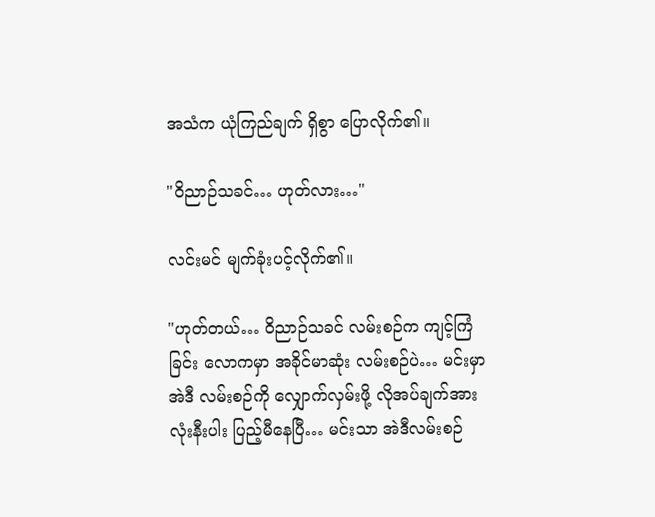အသံက ယုံကြည်ချက် ရှိစွာ ပြောလိုက်၏။

"ဝိညာဉ်သခင်… ဟုတ်လား…"

လင်းမင် မျက်ခုံးပင့်လိုက်၏။

"ဟုတ်တယ်… ဝိညာဉ်သခင် လမ်းစဉ်က ကျင့်ကြံခြင်း လောကမှာ အခိုင်မာဆုံး လမ်းစဉ်ပဲ… မင်းမှာ အဲဒီ လမ်းစဉ်ကို လျှောက်လှမ်းဖို့ လိုအပ်ချက်အားလုံးနီးပါး ပြည့်မီနေပြီ… မင်းသာ အဲဒီလမ်းစဉ်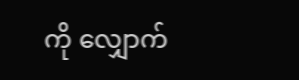ကို လျှောက်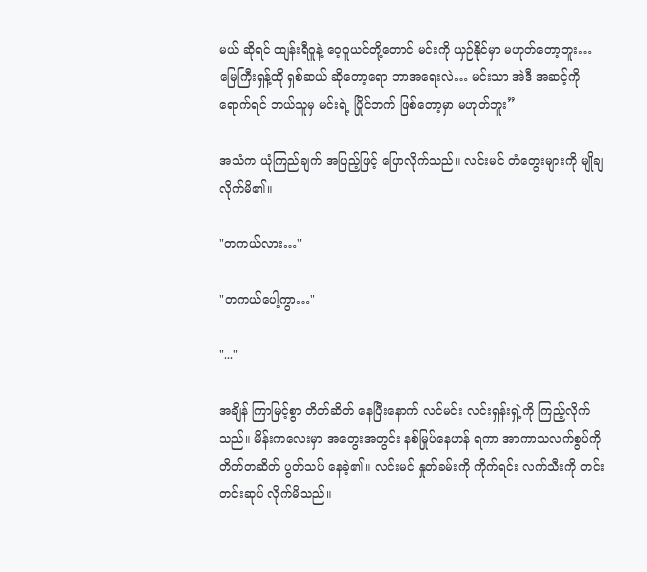မယ် ဆိုရင် ထျန်းရီဝူနဲ့ ဝေ့ဝူယင်တို့တောင် မင်းကို ယှဉ်နိုင်မှာ မဟုတ်တော့ဘူး… မြေကြီးရှန့်ထို ရှစ်ဆယ် ဆိုတော့ရော ဘာအရေးလဲ… မင်းသာ အဲဒီ အဆင့်ကို ရောက်ရင် ဘယ်သူမှ မင်းရဲ့ ပြိုင်ဘက် ဖြစ်တော့မှာ မဟုတ်ဘူး”

အသံက ယုံကြည်ချက် အပြည့်ဖြင့် ပြောလိုက်သည်။ လင်းမင် တံတွေးများကို မျိုချလိုက်မိ၏။

"တကယ်လား…"

"တကယ်ပေါ့ကွာ…"

"..."

အချိန် ကြာမြင့်စွာ တိတ်ဆိတ် နေပြီးနောက် လင်မင်း လင်းရှန်းရှဲ့ကို ကြည့်လိုက်သည်။ မိန်းကလေးမှာ အတွေးအတွင်း နစ်မြုပ်နေဟန် ရကာ အာကာသလက်စွပ်ကို တိတ်တဆိတ် ပွတ်သပ် နေခဲ့၏။ လင်းမင် နှုတ်ခမ်းကို ကိုက်ရင်း လက်သီးကို တင်းတင်းဆုပ် လိုက်မိသည်။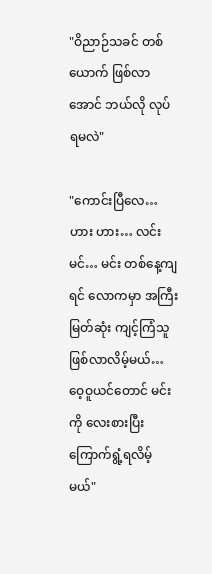"ဝိညာဉ်သခင် တစ်ယောက် ဖြစ်လာအောင် ဘယ်လို လုပ်ရမလဲ"

"ကောင်းပြီလေ… ဟား ဟား… လင်းမင်… မင်း တစ်နေ့ကျရင် လောကမှာ အကြီးမြတ်ဆုံး ကျင့်ကြံသူဖြစ်လာလိမ့်မယ်… ဝေ့ဝူယင်တောင် မင်းကို လေးစားပြီး ကြောက်ရွံ့ရလိမ့်မယ်"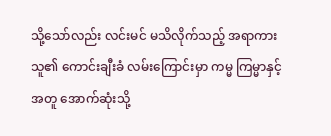သို့သော်လည်း လင်းမင် မသိလိုက်သည့် အရာကား သူ၏ ကောင်းချီးခံ လမ်းကြောင်းမှာ ကမ္မ ကြမ္မာနှင့်အတူ အောက်ဆုံးသို့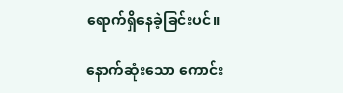ရောက်ရှိနေခဲ့ခြင်းပင်။

နောက်ဆုံးသော ကောင်း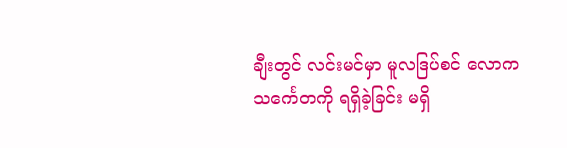ချီးတွင် လင်းမင်မှာ မူလဒြပ်စင် လောက သင်္ကေတကို ရရှိခဲ့ခြင်း မရှိ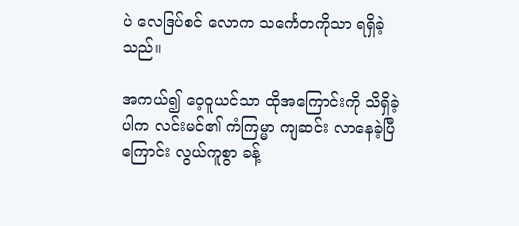ပဲ လေဒြပ်စင် လောက သင်္ကေတကိုသာ ရရှိခဲ့သည်။

အကယ်၍ ဝေ့ဝူယင်သာ ထိုအကြောင်းကို သိရှိခဲ့ပါက လင်းမင်၏ ကံကြမ္မာ ကျဆင်း လာနေခဲ့ပြီကြောင်း လွယ်ကူစွာ ခန့်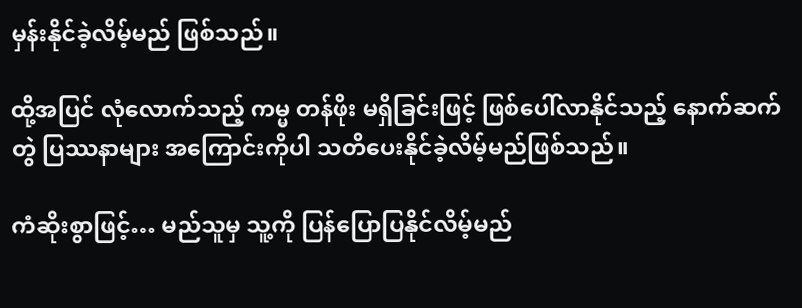မှန်းနိုင်ခဲ့လိမ့်မည် ဖြစ်သည်။

ထို့အပြင် လုံလောက်သည့် ကမ္မ တန်ဖိုး မရှိခြင်းဖြင့် ဖြစ်ပေါ်လာနိုင်သည့် နောက်ဆက်တွဲ ပြဿနာများ အကြောင်းကိုပါ သတိပေးနိုင်ခဲ့လိမ့်မည်ဖြစ်သည်။

ကံဆိုးစွာဖြင့်… မည်သူမှ သူ့ကို ပြန်ပြောပြနိုင်လိမ့်မည်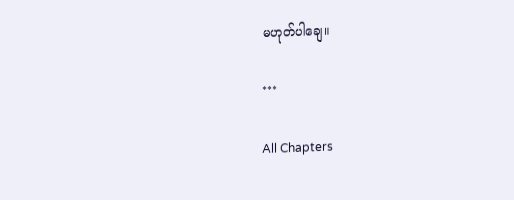မဟုတ်ပါချေ။

***

All Chapters